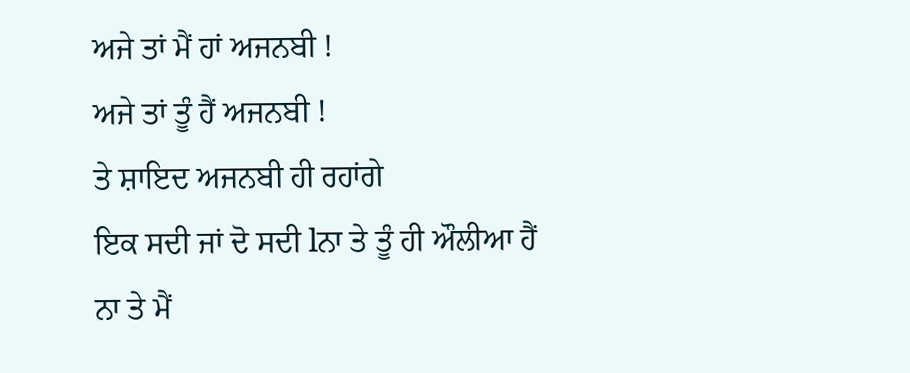ਅਜੇ ਤਾਂ ਮੈਂ ਹਾਂ ਅਜਨਬੀ !
ਅਜੇ ਤਾਂ ਤੂੰ ਹੈਂ ਅਜਨਬੀ !
ਤੇ ਸ਼ਾਇਦ ਅਜਨਬੀ ਹੀ ਰਹਾਂਗੇ
ਇਕ ਸਦੀ ਜਾਂ ਦੋ ਸਦੀ lਨਾ ਤੇ ਤੂੰ ਹੀ ਔਲੀਆ ਹੈਂ
ਨਾ ਤੇ ਮੈਂ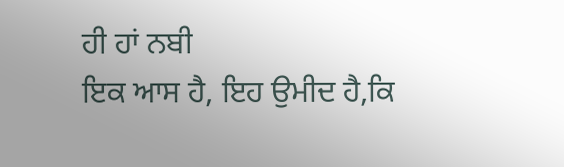ਹੀ ਹਾਂ ਨਬੀ
ਇਕ ਆਸ ਹੈ, ਇਹ ਉਮੀਦ ਹੈ,ਕਿ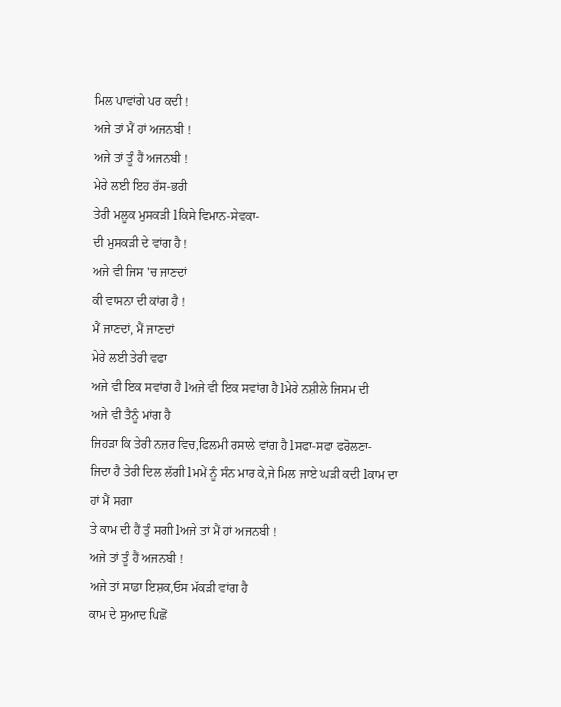ਮਿਲ ਪਾਵਾਂਗੇ ਪਰ ਕਦੀ !
ਅਜੇ ਤਾਂ ਮੈਂ ਹਾਂ ਅਜਨਬੀ !
ਅਜੇ ਤਾਂ ਤੂੰ ਹੈਂ ਅਜਨਬੀ !
ਮੇਰੇ ਲਈ ਇਹ ਰੱਸ-ਭਰੀ
ਤੇਰੀ ਮਲੂਕ ਮੁਸਕੜੀ lਕਿਸੇ ਵਿਮਾਨ-ਸੇਵਕਾ-
ਦੀ ਮੁਸਕੜੀ ਦੇ ਵਾਂਗ ਹੈ !
ਅਜੇ ਵੀ ਜਿਸ 'ਚ ਜਾਣਦਾਂ
ਕੀ ਵਾਸਨਾ ਦੀ ਕਾਂਗ ਹੈ !
ਮੈਂ ਜਾਣਦਾਂ, ਮੈਂ ਜਾਣਦਾਂ
ਮੇਰੇ ਲਈ ਤੇਰੀ ਵਫਾ
ਅਜੇ ਵੀ ਇਕ ਸਵਾਂਗ ਹੈ lਅਜੇ ਵੀ ਇਕ ਸਵਾਂਗ ਹੈ lਮੇਰੇ ਨਸ਼ੀਲੇ ਜਿਸਮ ਦੀ
ਅਜੇ ਵੀ ਤੈਨੂੰ ਮਾਂਗ ਹੈ
ਜਿਹੜਾ ਕਿ ਤੇਰੀ ਨਜ਼ਰ ਵਿਚ,ਫਿਲਮੀ ਰਸਾਲੇ ਵਾਂਗ ਹੈ lਸਫਾ-ਸਫਾ ਫਰੋਲਣਾ-
ਜਿਦਾ ਹੈ ਤੇਰੀ ਦਿਲ ਲੱਗੀ lਮਮੇਂ ਨੂੰ ਸੰਨ ਮਾਰ ਕੇ,ਜੇ ਮਿਲ ਜਾਏ ਘੜੀ ਕਦੀ lਕਾਮ ਦਾ ਹਾਂ ਮੈਂ ਸਗਾ
ਤੇ ਕਾਮ ਦੀ ਹੈਂ ਤੁੰ ਸਗੀ lਅਜੇ ਤਾਂ ਮੈਂ ਹਾਂ ਅਜਨਬੀ !
ਅਜੇ ਤਾਂ ਤੂੰ ਹੈਂ ਅਜਨਬੀ !
ਅਜੇ ਤਾਂ ਸਾਡਾ ਇਸ਼ਕ,ਓਸ ਮੱਕੜੀ ਵਾਂਗ ਹੈ
ਕਾਮ ਦੇ ਸੁਆਦ ਪਿਛੋਂ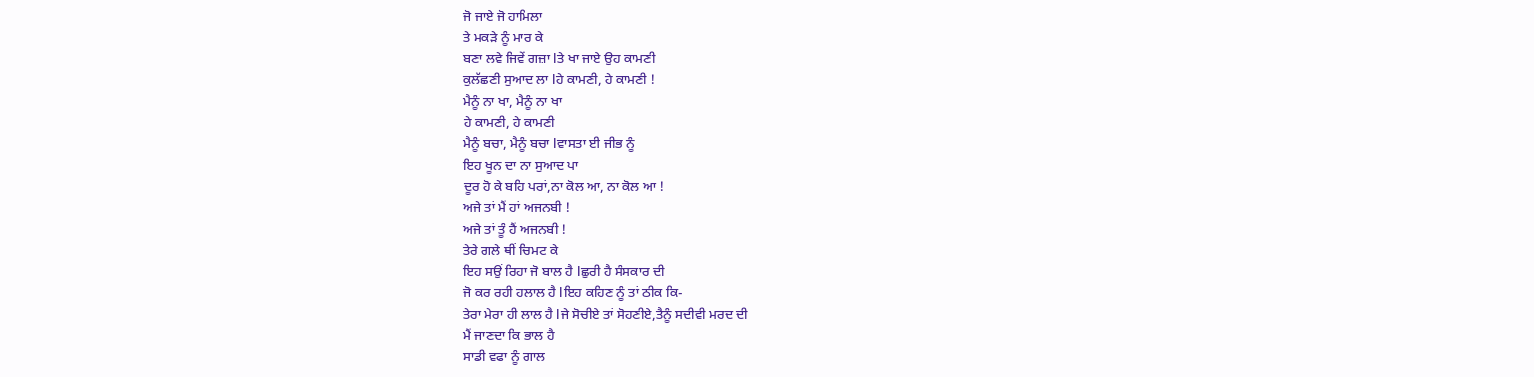ਜੋ ਜਾਏ ਜੋ ਹਾਮਿਲਾ
ਤੇ ਮਕੜੇ ਨੂੰ ਮਾਰ ਕੇ
ਬਣਾ ਲਵੇ ਜਿਵੇਂ ਗਜ਼ਾ lਤੇ ਖਾ ਜਾਏ ਉਹ ਕਾਮਣੀ
ਕੁਲੱਛਣੀ ਸੁਆਦ ਲਾ lਹੇ ਕਾਮਣੀ, ਹੇ ਕਾਮਣੀ !
ਮੈਨੂੰ ਨਾ ਖਾ, ਮੈਨੂੰ ਨਾ ਖਾ
ਹੇ ਕਾਮਣੀ, ਹੇ ਕਾਮਣੀ
ਮੈਨੂੰ ਬਚਾ, ਮੈਨੂੰ ਬਚਾ lਵਾਸਤਾ ਈ ਜੀਭ ਨੂੰ
ਇਹ ਖੂਨ ਦਾ ਨਾ ਸੁਆਦ ਪਾ
ਦੂਰ ਹੋ ਕੇ ਬਹਿ ਪਰਾਂ,ਨਾ ਕੋਲ ਆ, ਨਾ ਕੋਲ ਆ !
ਅਜੇ ਤਾਂ ਮੈਂ ਹਾਂ ਅਜਨਬੀ !
ਅਜੇ ਤਾਂ ਤੂੰ ਹੈਂ ਅਜਨਬੀ !
ਤੇਰੇ ਗਲੇ ਥੀਂ ਚਿਮਟ ਕੇ
ਇਹ ਸਉਂ ਰਿਹਾ ਜੋ ਬਾਲ ਹੈ lਛੁਰੀ ਹੈ ਸੰਸਕਾਰ ਦੀ
ਜੋ ਕਰ ਰਹੀ ਹਲਾਲ ਹੈ lਇਹ ਕਹਿਣ ਨੂੰ ਤਾਂ ਠੀਕ ਕਿ-
ਤੇਰਾ ਮੇਰਾ ਹੀ ਲਾਲ ਹੈ lਜੇ ਸੋਚੀਏ ਤਾਂ ਸੋਹਣੀਏ,ਤੈਨੂੰ ਸਦੀਵੀ ਮਰਦ ਦੀ
ਮੈਂ ਜਾਣਦਾ ਕਿ ਭਾਲ ਹੈ
ਸਾਡੀ ਵਫਾ ਨੂੰ ਗਾਲ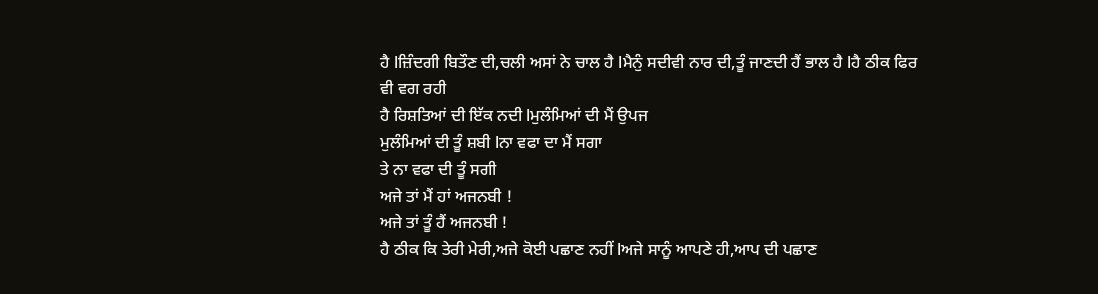ਹੈ lਜ਼ਿੰਦਗੀ ਬਿਤੌਣ ਦੀ,ਚਲੀ ਅਸਾਂ ਨੇ ਚਾਲ ਹੈ lਮੈਨੁੰ ਸਦੀਵੀ ਨਾਰ ਦੀ,ਤੂੰ ਜਾਣਦੀ ਹੈਂ ਭਾਲ ਹੈ lਹੈ ਠੀਕ ਫਿਰ ਵੀ ਵਗ ਰਹੀ
ਹੈ ਰਿਸ਼ਤਿਆਂ ਦੀ ਇੱਕ ਨਦੀ lਮੁਲੰਮਿਆਂ ਦੀ ਮੈਂ ਉਪਜ
ਮੁਲੰਮਿਆਂ ਦੀ ਤੂੰ ਸ਼ਬੀ lਨਾ ਵਫਾ ਦਾ ਮੈਂ ਸਗਾ
ਤੇ ਨਾ ਵਫਾ ਦੀ ਤੂੰ ਸਗੀ
ਅਜੇ ਤਾਂ ਮੈਂ ਹਾਂ ਅਜਨਬੀ !
ਅਜੇ ਤਾਂ ਤੂੰ ਹੈਂ ਅਜਨਬੀ !
ਹੈ ਠੀਕ ਕਿ ਤੇਰੀ ਮੇਰੀ,ਅਜੇ ਕੋਈ ਪਛਾਣ ਨਹੀਂ lਅਜੇ ਸਾਨੂੰ ਆਪਣੇ ਹੀ,ਆਪ ਦੀ ਪਛਾਣ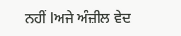ਨਹੀਂ lਅਜੇ ਅੰਜ਼ੀਲ ਵੇਦ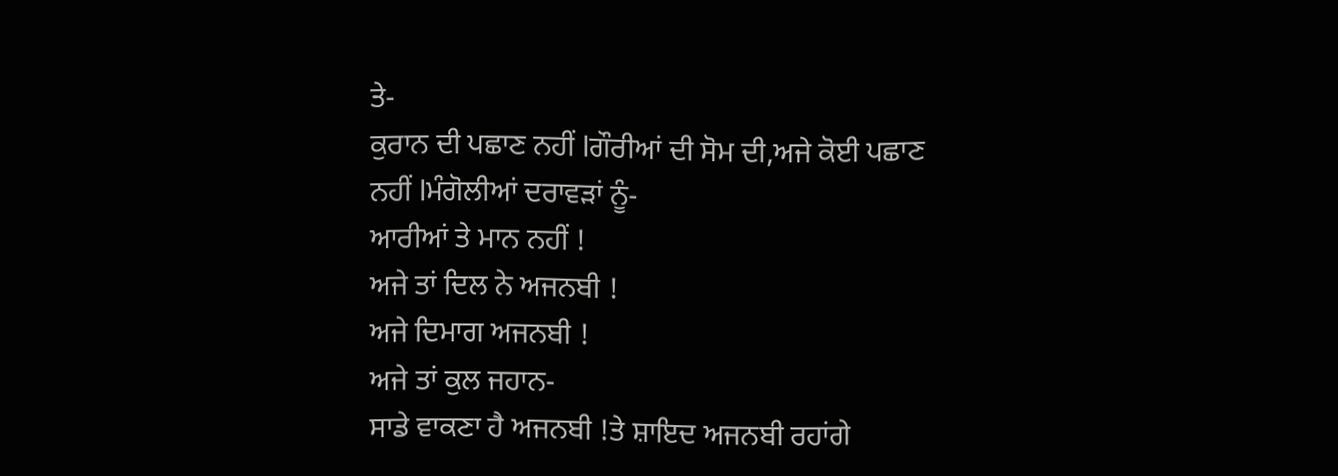ਤੇ-
ਕੁਰਾਨ ਦੀ ਪਛਾਣ ਨਹੀਂ lਗੌਰੀਆਂ ਦੀ ਸੋਮ ਦੀ,ਅਜੇ ਕੋਈ ਪਛਾਣ ਨਹੀਂ lਮੰਗੋਲੀਆਂ ਦਰਾਵੜਾਂ ਨੂੰ-
ਆਰੀਆਂ ਤੇ ਮਾਨ ਨਹੀਂ !
ਅਜੇ ਤਾਂ ਦਿਲ ਨੇ ਅਜਨਬੀ !
ਅਜੇ ਦਿਮਾਗ ਅਜਨਬੀ !
ਅਜੇ ਤਾਂ ਕੁਲ ਜਹਾਨ-
ਸਾਡੇ ਵਾਕਣਾ ਹੈ ਅਜਨਬੀ !ਤੇ ਸ਼ਾਇਦ ਅਜਨਬੀ ਰਹਾਂਗੇ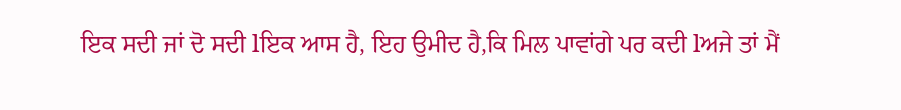ਇਕ ਸਦੀ ਜਾਂ ਦੋ ਸਦੀ lਇਕ ਆਸ ਹੈ, ਇਹ ਉਮੀਦ ਹੈ,ਕਿ ਮਿਲ ਪਾਵਾਂਗੇ ਪਰ ਕਦੀ lਅਜੇ ਤਾਂ ਮੈਂ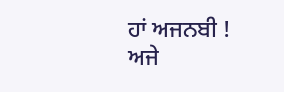ਹਾਂ ਅਜਨਬੀ !
ਅਜੇ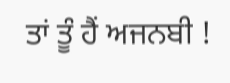ਤਾਂ ਤੂੰ ਹੈਂ ਅਜਨਬੀ !